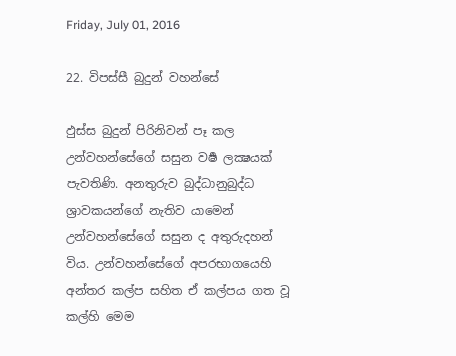Friday, July 01, 2016

22. විපස්සී බුදුන් වහන්සේ

ඵුස්ස බුදුන් පිරිනිවන් පෑ කල උන්වහන්සේගේ සසුන වර්‍ෂ ලක්‍ෂයක් පැවතිණි. අනතුරුව බුද්ධානුබුද්ධ ශ්‍රාවකයන්ගේ නැතිව යාමෙන් උන්වහන්සේගේ සසුන ද අතුරුදහන් විය. උන්වහන්සේගේ අපරභාගයෙහි අන්තර කල්ප සහිත ඒ කල්පය ගත වූ කල්හි මෙම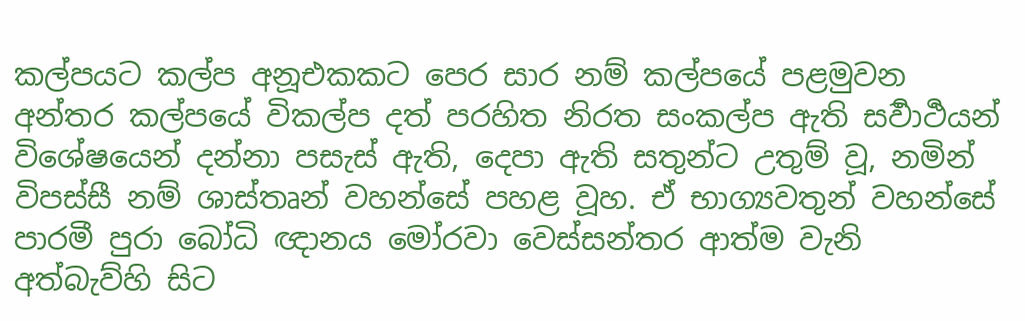කල්පයට කල්ප අනූඑකකට පෙර සාර නම් කල්පයේ පළමුවන අන්තර කල්පයේ විකල්ප දත් පරහිත නිරත සංකල්ප ඇති සර්‍වාර්‍ථයන් විශේෂයෙන් දන්නා පසැස් ඇති, දෙපා ඇති සතුන්ට උතුම් වූ, නමින් විපස්සී නම් ශාස්තෘන් වහන්සේ පහළ වූහ. ඒ භාග්‍යවතුන් වහන්සේ පාරමී පුරා බෝධි ඥානය මෝරවා වෙස්සන්තර ආත්ම වැනි අත්බැව්හි සිට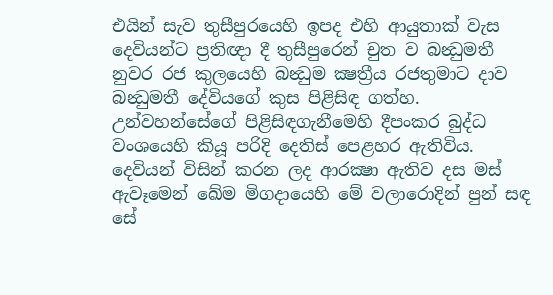එයින් සැව තුසීපුරයෙහි ඉපද එහි ආයුතාක් වැස දෙවියන්ට ප්‍රතිඥා දී තුසීපුරෙන් චුත ව බන්‍ධුමතී නුවර රජ කුලයෙහි බන්‍ධුම ක්‍ෂත්‍රීය රජතුමාට දාව බන්‍ධුමතී දේවියගේ කුස පිළිසිඳ ගත්හ. උන්වහන්සේගේ පිළිසිඳගැනීමෙහි දීපංකර බුද්ධ වංශයෙහි කියූ පරිදි දෙතිස් පෙළහර ඇතිවිය. දෙවියන් විසින් කරන ලද ආරක්‍ෂා ඇතිව දස මස් ඇවෑමෙන් ඛේම මිගදායෙහි මේ වලාරොදින් පුන් සඳ සේ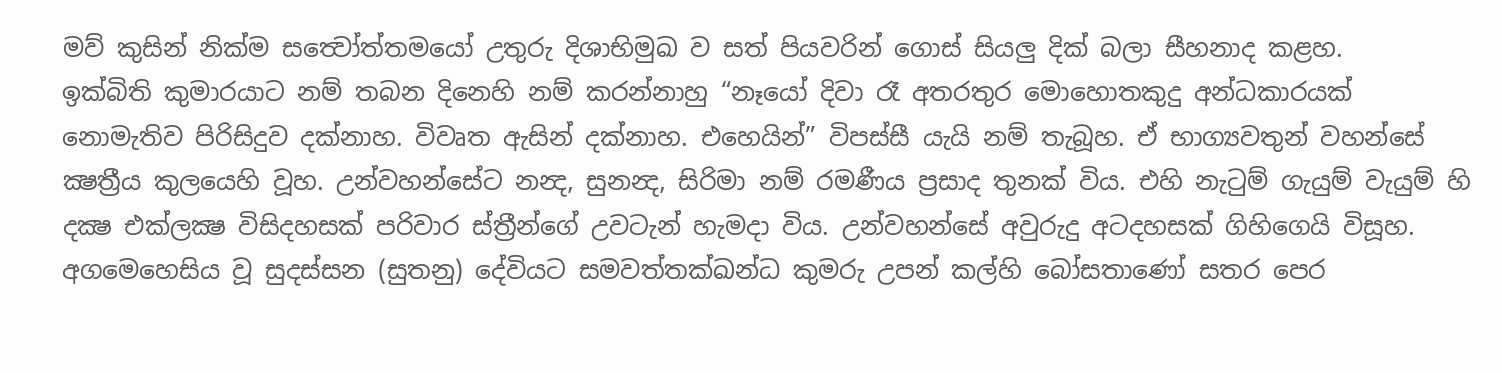මව් කුසින් නික්ම සත්‍වෝත්තමයෝ උතුරු දිශාභිමුඛ ව සත් පියවරින් ගොස් සියලු දික් බලා සීහනාද කළහ.
ඉක්බිති කුමාරයාට නම් තබන දිනෙහි නම් කරන්නාහු “නෑයෝ දිවා රෑ අතරතුර මොහොතකුදු අන්ධකාරයක් නොමැතිව පිරිසිදුව දක්නාහ. විවෘත ඇසින් දක්නාහ. එහෙයින්” විපස්සී යැයි නම් තැබූහ. ඒ භාග්‍යවතුන් වහන්සේ ක්‍ෂත්‍රීය කුලයෙහි වූහ. උන්වහන්සේට නන්‍ද, සුනන්‍ද, සිරිමා නම් රමණීය ප්‍රසාද තුනක් විය. එහි නැටුම් ගැයුම් වැයුම් හි දක්‍ෂ එක්ලක්‍ෂ විසිදහසක් පරිවාර ස්ත්‍රීන්ගේ උවටැන් හැමදා විය. උන්වහන්සේ අවුරුදු අටදහසක් ගිහිගෙයි විසූහ. අගමෙහෙසිය වූ සුදස්සන (සුතනු) දේවියට සමවත්තක්ඛන්ධ කුමරු උපන් කල්හි බෝසතාණෝ සතර පෙර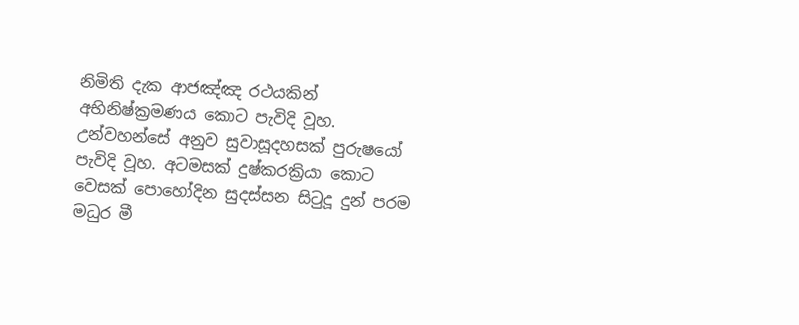නිමිති දැක ආජඤ්ඤ රථයකින් අභිනිෂ්ක්‍රමණය කොට පැවිදි වූහ. උන්වහන්සේ අනුව සුවාසූදහසක් පුරුෂයෝ පැවිදි වූහ. අටමසක් දුෂ්කරක්‍රියා කොට වෙසක් පොහෝදින සුදස්සන සිටුදූ දුන් පරම මධුර මී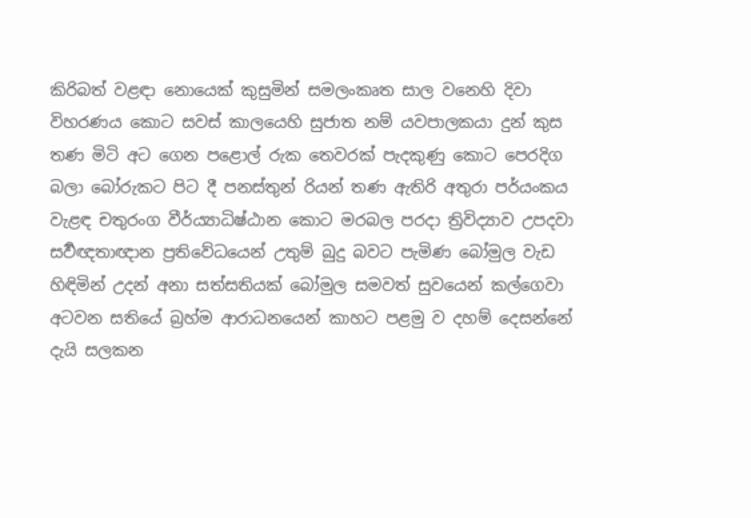කිරිබත් වළඳා නොයෙක් කුසුමින් සමලංකෘත සාල වනෙහි දිවා විහරණය කොට සවස් කාලයෙහි සුජාත නම් යවපාලකයා දුන් කුස තණ මිටි අට ගෙන පළොල් රුක තෙවරක් පැදකුණු කොට පෙරදිග බලා බෝරුකට පිට දී පනස්තුන් රියන් තණ ඇතිරි අතුරා පර්යංකය වැළඳ චතුරංග වීර්ය්‍යාධිෂ්ඨාන කොට මරබල පරදා ත්‍රිවිද්‍යාව උපදවා සර්‍වඥතාඥාන ප්‍රතිවේධයෙන් උතුම් බුදු බවට පැමිණ බෝමුල වැඩ හිඳිමින් උදන් අනා සත්සතියක් බෝමුල සමවත් සුවයෙන් කල්ගෙවා අටවන සතියේ බ්‍රහ්ම ආරාධනයෙන් කාහට පළමු ව දහම් දෙසන්නේ දැයි සලකන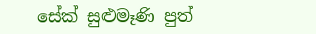සේක් සුළුමෑණි පුත්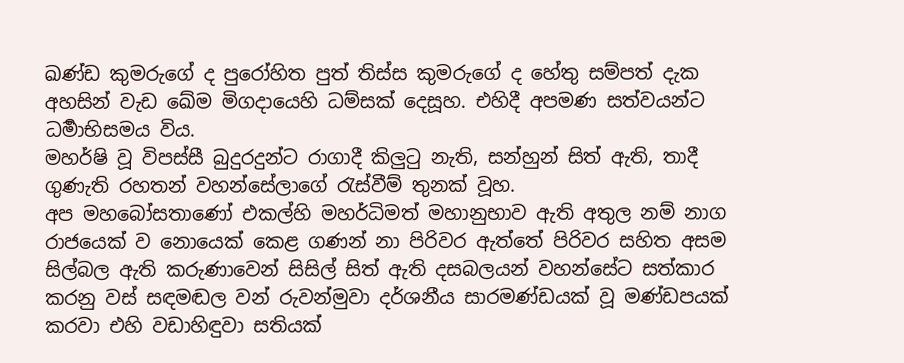ඛණ්ඩ කුමරුගේ ද පුරෝහිත පුත් තිස්ස කුමරුගේ ද හේතු සම්පත් දැක අහසින් වැඩ ඛේම මිගදායෙහි ධම්සක් දෙසූහ. එහිදී අපමණ සත්වයන්ට ධර්‍මාභිසමය විය.
මහර්ෂි වූ විපස්සී බුදුරදුන්ට රාගාදී කිලුටු නැති, සන්හුන් සිත් ඇති, තාදී ගුණැති රහතන් වහන්සේලාගේ රැස්වීම් තුනක් වූහ.
අප මහබෝසතාණෝ එකල්හි මහර්ධිමත් මහානුභාව ඇති අතුල නම් නාග රාජයෙක් ව නොයෙක් කෙළ ගණන් නා පිරිවර ඇත්තේ පිරිවර සහිත අසම සිල්බල ඇති කරුණාවෙන් සිසිල් සිත් ඇති දසබලයන් වහන්සේට සත්කාර කරනු වස් සඳමඬල වන් රුවන්මුවා දර්ශනීය සාරමණ්ඩයක් වූ මණ්ඩපයක් කරවා එහි වඩාහිඳුවා සතියක්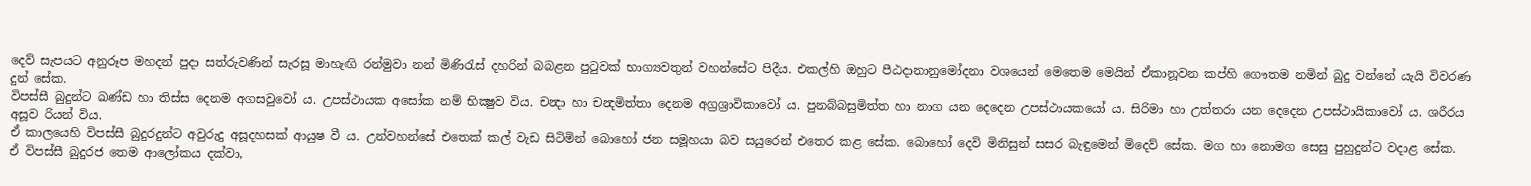දෙව් සැපයට අනුරූප මහදන් පුදා සත්රුවණින් සැරසූ මාහැඟි රන්මුවා නන් මිණිරැස් දහරින් බබළන පුටුවක් භාග්‍යවතුන් වහන්සේට පිදීය. එකල්හි ඔහුට පීඨදානානුමෝදනා වශයෙන් මෙතෙම මෙයින් ඒකානූවන කප්හි ගෞතම නමින් බුදු වන්නේ යැයි විවරණ දුන් සේක.
විපස්සී බුදුන්ට ඛණ්ඩ හා තිස්ස දෙනම අගසවුවෝ ය. උපස්ථායක අසෝක නම් භික්‍ෂුව විය. චන්‍දා හා චන්‍දමිත්තා දෙනම අග්‍රශ්‍රාවිකාවෝ ය. පුනබ්බසුමිත්ත හා නාග යන දෙදෙන උපස්ථායකයෝ ය. සිරිමා හා උත්තරා යන දෙදෙන උපස්ථායිකාවෝ ය. ශරීරය අසූව රියන් විය.
ඒ කාලයෙහි විපස්සී බුදුරදුන්ට අවුරුදු අසූදහසක් ආයුෂ වී ය. උන්වහන්සේ එතෙක් කල් වැඩ සිටිමින් බොහෝ ජන සමූහයා බව සයුරෙන් එතෙර කළ සේක. බොහෝ දෙවි මිනිසුන් සසර බැඳුමෙන් මිදෙව් සේක. මග හා නොමග සෙසු පුහුදුන්ට වදාළ සේක.
ඒ විපස්සී බුදුරජ තෙම ආලෝකය දක්වා,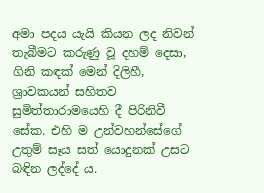අමා පදය යැයි කියන ලද නිවන් තැබීමට කරුණු වූ දහම් දෙසා, ගිනි කඳක් මෙන් දිලිහී, ශ්‍රාවකයන් සහිතව සුමිත්තාරාමයෙහි දී පිරිනිවී සේක. එහි ම උන්වහන්සේගේ උතුම් සෑය සත් යොදුනක් උසට බඳින ලද්දේ ය.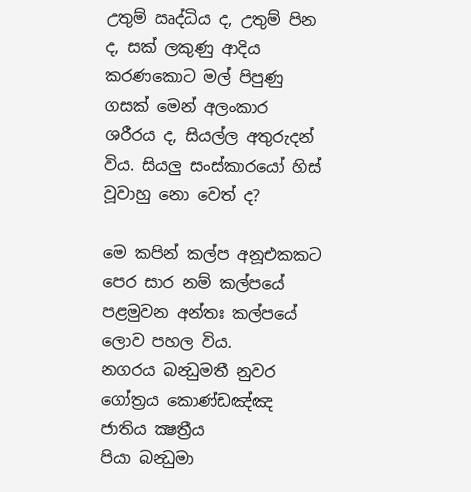උතුම් ඍද්ධිය ද, උතුම් පින ද, සක් ලකුණු ආදිය කරණකොට මල් පිපුණු ගසක් මෙන් අලංකාර ශරීරය ද, සියල්ල අතුරුදන් විය. සියලු සංස්කාරයෝ හිස් වූවාහු නො වෙත් ද?

මෙ කපින් කල්ප අනූඑකකට පෙර සාර නම් කල්පයේ පළමුවන අන්තඃ කල්පයේ ලොව පහල විය.
නගරය බන්‍ධුමතී නුවර
ගෝත්‍රය කොණ්ඩඤ්ඤ
ජාතිය ක්‍ෂත්‍රීය
පියා බන්‍ධුමා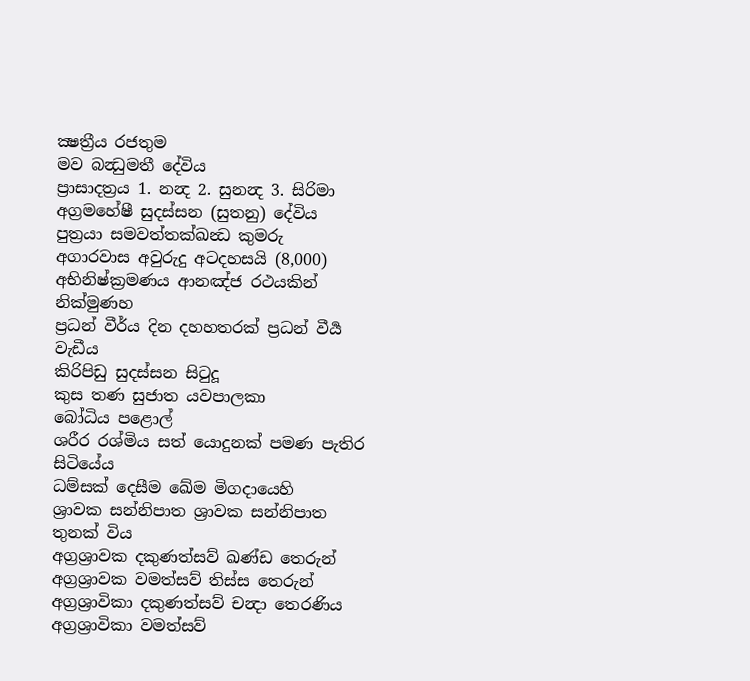ක්‍ෂත්‍රීය රජතුම
මව බන්‍ධුමතී දේවිය
ප්‍රාසාදත්‍රය 1. නන්‍ද 2. සුනන්‍ද 3. සිරිමා
අග්‍රමහේෂී සුදස්සන (සුතනු) දේවිය
පුත්‍රයා සමවත්තක්ඛන්‍ධ කුමරු
අගාරවාස අවුරුදු අටදහසයි (8,000)
අභිනිෂ්ක්‍රමණය ආනඤ්ජ රථයකින් නික්මුණහ
ප්‍රධන් වීර්ය දින දහහතරක් ප්‍රධන් වීර්‍ය වැඩීය
කිරිපිඩු සුදස්සන සිටුදූ
කුස තණ සුජාත යවපාලකා
බෝධිය පළොල්
ශරීර රශ්මිය සත් යොදුනක් පමණ පැතිර සිටියේය
ධම්සක් දෙසීම ඛේම මිගදායෙහි
ශ්‍රාවක සන්නිපාත ශ්‍රාවක සන්නිපාත තුනක් විය
අග්‍රශ්‍රාවක දකුණත්සව් ඛණ්ඩ තෙරුන්
අග්‍රශ්‍රාවක වමත්සව් තිස්ස තෙරුන්
අග්‍රශ්‍රාවිකා දකුණත්සව් චන්‍දා තෙරණිය
අග්‍රශ්‍රාවිකා වමත්සව්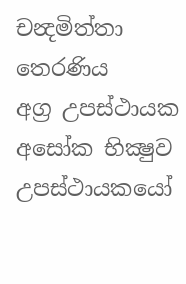චන්‍දමිත්තා තෙරණිය
අග්‍ර උපස්ථායක අසෝක භික්‍ෂුව
උපස්ථායකයෝ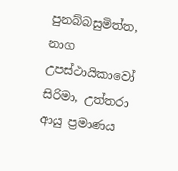පුනබ්බසුමිත්ත, නාග
උපස්ථායිකාවෝ සිරිමා, උත්තරා
ආයු ප්‍රමාණය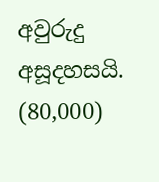අවුරුදු අසූදහසයි. (80,000)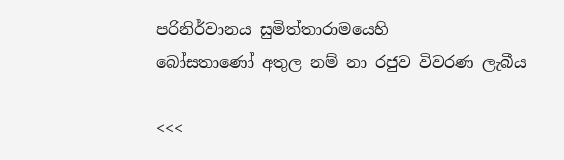පරිනිර්වානය සුමිත්තාරාමයෙහි
බෝසතාණෝ අතුල නම් නා රජුව විවරණ ලැබීය

<<<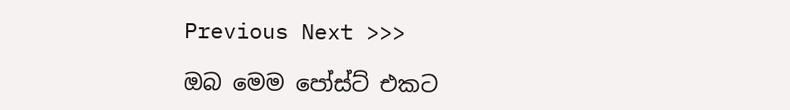Previous Next >>>

ඔබ මෙම පෝස්ට් එකට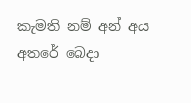කැමති නම් අන් අය අතරේ බෙදා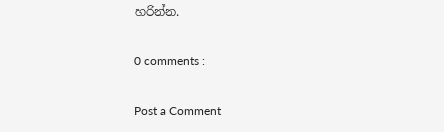හරින්න.

0 comments :

Post a Comment